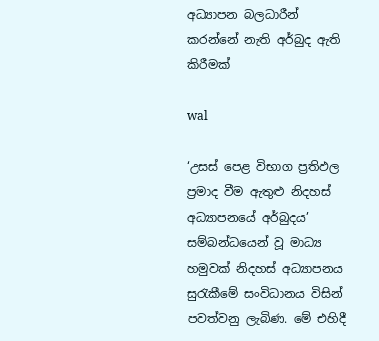අධ්‍යාපන බලධාරීන් කරන්නේ නැති අර්බුද ඇති කිරීමක්

wal

‘උසස් පෙළ විභාග ප්‍රතිඵල ප්‍රමාද වීම ඇතුළු නිදහස් අධ්‍යාපනයේ අර්බුදය’ සම්බන්ධයෙන් වූ මාධ්‍ය හමුවක් නිදහස් අධ්‍යාපනය සුරැකීමේ සංවිධානය විසින් පවත්වනු ලැබිණ. මේ එහිදී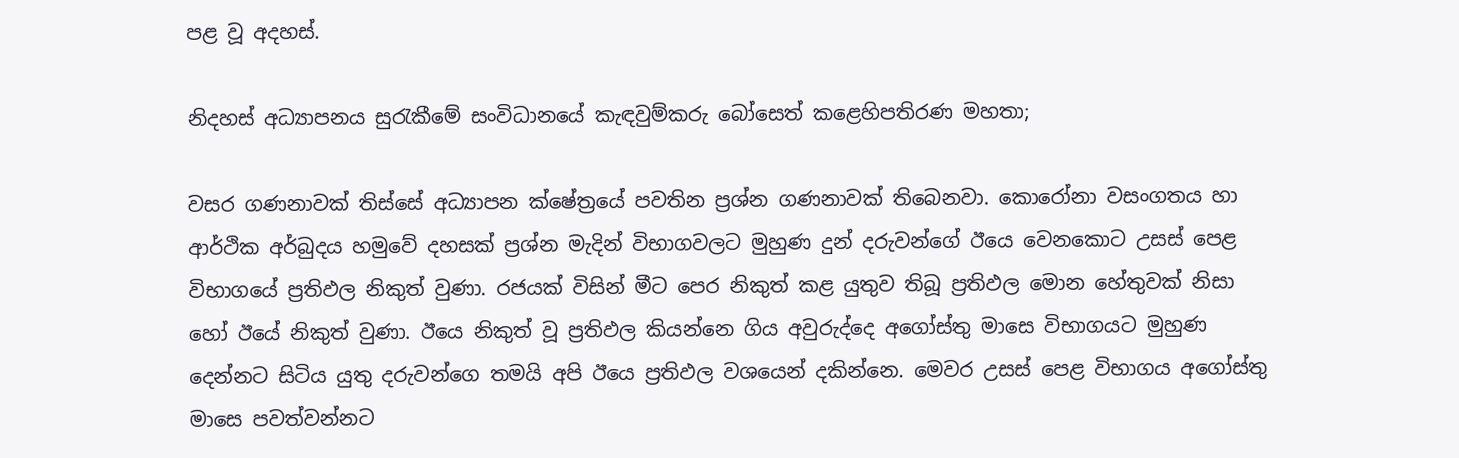පළ වූ අදහස්.

නිදහස් අධ්‍යාපනය සුරැකීමේ සංවිධානයේ කැඳවුම්කරු බෝසෙත් කළෙහිපතිරණ මහතා;

වසර ගණනාවක් තිස්සේ අධ්‍යාපන ක්ෂේත්‍රයේ පවතින ප්‍රශ්න ගණනාවක් තිබෙනවා. කොරෝනා වසංගතය හා ආර්ථික අර්බුදය හමුවේ දහසක් ප්‍රශ්න මැදින් විභාගවලට මුහුණ දුන් දරුවන්ගේ ඊයෙ වෙනකොට උසස් පෙළ විභාගයේ ප්‍රතිඵල නිකුත් වුණා. රජයක් විසින් මීට පෙර නිකුත් කළ යුතුව තිබූ ප්‍රතිඵල මොන හේතුවක් නිසා හෝ ඊයේ නිකුත් වුණා. ඊයෙ නිකුත් වූ ප්‍රතිඵල කියන්නෙ ගිය අවුරුද්දෙ අගෝස්තු මාසෙ විභාගයට මුහුණ දෙන්නට සිටිය යුතු දරුවන්ගෙ තමයි අපි ඊයෙ ප්‍රතිඵල වශයෙන් දකින්නෙ. මෙවර උසස් පෙළ විභාගය අගෝස්තු මාසෙ පවත්වන්නට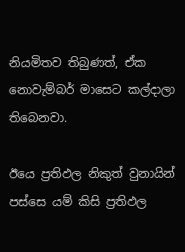නියමිතව තිබුණත්, ඒක නොවැම්බර් මාසෙට කල්දාලා තිබෙනවා.

ඊයෙ ප්‍රතිඵල නිකුත් වුනායින් පස්සෙ යම් කිසි ප්‍රතිඵල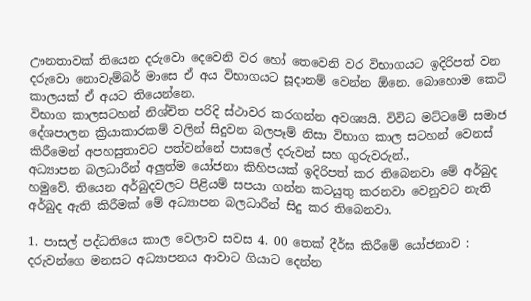ඌනතාවක් තියෙන දරුවො දෙවෙනි වර හෝ තෙවෙනි වර විභාගයට ඉදිරිපත් වන දරුවො නොවැම්බර් මාසෙ ඒ අය විභාගයට සූදානම් වෙන්න ඕනෙ. බොහොම කෙටි කාලයක් ඒ අයට තියෙන්නෙ.
විභාග කාලසටහන් නිශ්චිත පරිදි ස්ථාවර කරගන්න අවශ්‍යයි. විවිධ මට්ටමේ සමාජ දේශපාලන ක්‍රියාකාරකම් වලින් සිදුවන බලපෑම් නිසා විභාග කාල සටහන් වෙනස් කිරීමෙන් අපහසුතාවට පත්වන්නේ පාසලේ දරුවන් සහ ගුරුවරුන්.,
අධ්‍යාපන බලධාරීන් අලුත්ම යෝජනා කිහිපයක් ඉදිරිපත් කර තිබෙනවා මේ අර්බුද හමුවේ. තියෙන අර්බුදවලට පිළියම් සපයා ගන්න කටයුතු කරනවා වෙනුවට නැති අර්බුද ඇති කිරීමක් මේ අධ්‍යාපන බලධාරීන් සිදු කර තිබෙනවා.

1. පාසල් පද්ධතියෙ කාල වෙලාව සවස 4. 00 තෙක් දීර්ඝ කිරීමේ යෝජනාව : දරුවන්ගෙ මනසට අධ්‍යාපනය ආවාට ගියාට දෙන්න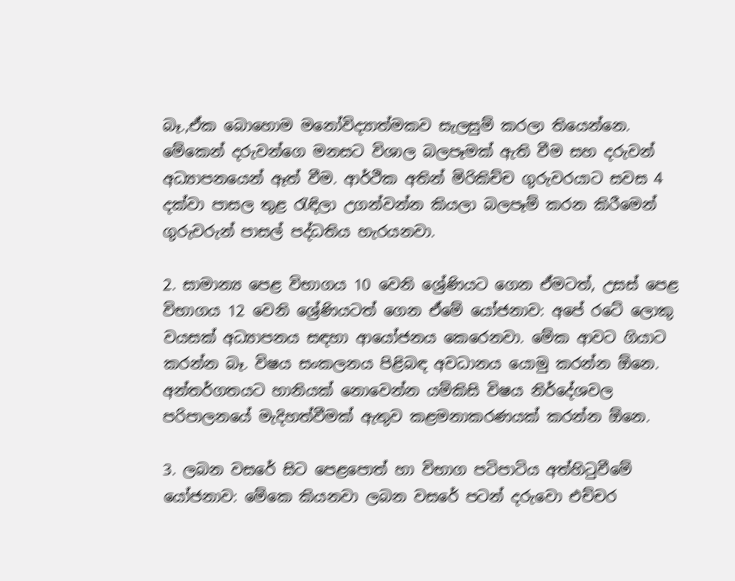බෑ.,ඒක බොහොම මනෝවිද්‍යාත්මකව සැලසුම් කරලා තියෙන්නෙ. මේකෙන් දරුවන්ගෙ මනසට විශාල බලපෑමක් ඇති වීම සහ දරුවන් අධ්‍යාපනයෙන් ඈත් වීම. ආර්ථික අතින් මිරිකිච්ච ගුරුවරයාට සවස 4 දක්වා පාසල තුළ රැඳිලා උගන්වන්න කියලා බලපෑම් කරන කිරීමෙන් ගුරුවරුන් පාසල් පද්ධතිය හැරයනවා.

2. සාමාන්‍ය පෙළ විභාගය 10 වෙනි ශ්‍රේණියට ගෙන ඒමටත්, උසස් පෙළ විභාගය 12 වෙනි ශ්‍රේණියටත් ගෙන ඒමේ යෝජනාව: අපේ රටේ ලොකු වයසක් අධ්‍යාපනය සඳහා ආයෝජනය කෙරෙනවා. මේක ආවට ගියාට කරන්න බෑ. විෂය සංකලනය පිළිබඳ අවධානය යොමු කරන්න ඕනෙ. අන්තර්ගතයට හානියක් නොවෙන්න යම්කිසි විෂය නිර්දේශවල පරිපාලනයේ මැදිහත්වීමක් ඇතුව කළමනාකරණයක් කරන්න ඕනෙ.

3. ලබන වසරේ සිට පෙළපොත් හා විභාග පටිපාටිය අත්හිටුවීමේ යෝජනාව: මේකෙ කියනවා ලබන වසරේ පටන් දරුවො එච්චර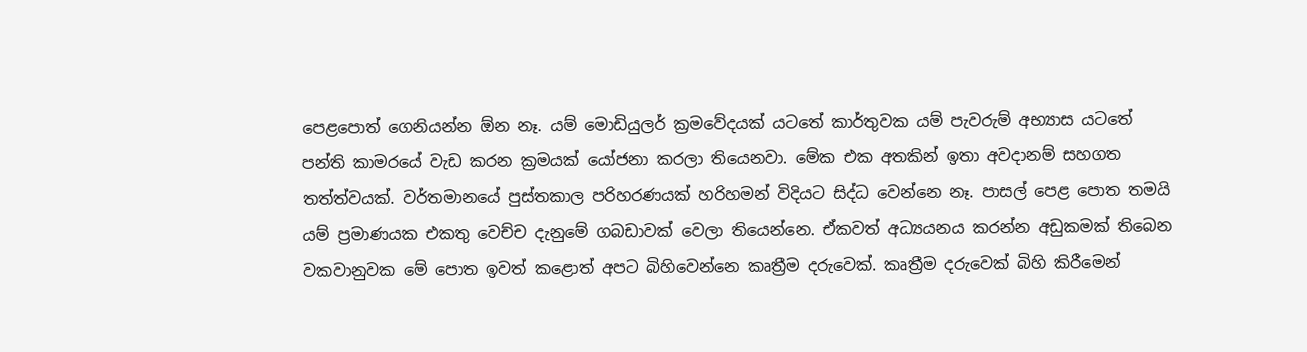පෙළපොත් ගෙනියන්න ඕන නෑ. යම් මොඩියුලර් ක්‍රමවේදයක් යටතේ කාර්තුවක යම් පැවරුම් අභ්‍යාස යටතේ පන්ති කාමරයේ වැඩ කරන ක්‍රමයක් යෝජනා කරලා තියෙනවා. මේක එක අතකින් ඉතා අවදානම් සහගත තත්ත්වයක්. වර්තමානයේ පුස්තකාල පරිහරණයක් හරිහමන් විදියට සිද්ධ වෙන්නෙ නෑ. පාසල් පෙළ පොත තමයි යම් ප්‍රමාණයක එකතු වෙච්ච දැනුමේ ගබඩාවක් වෙලා තියෙන්නෙ. ඒකවත් අධ්‍යයනය කරන්න අඩුකමක් තිබෙන වකවානුවක මේ පොත ඉවත් කළොත් අපට බිහිවෙන්නෙ කෘත්‍රීම දරුවෙක්. කෘත්‍රීම දරුවෙක් බිහි කිරීමෙන්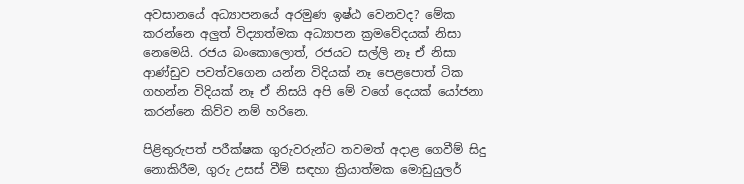අවසානයේ අධ්‍යාපනයේ අරමුණ ඉෂ්ඨ වෙනවද? මේක කරන්නෙ අලුත් විද්‍යාත්මක අධ්‍යාපන ක්‍රමවේදයක් නිසා නෙමෙයි. රජය බංකොලොත්, රජයට සල්ලි නෑ ඒ නිසා ආණ්ඩුව පවත්වගෙන යන්න විදියක් නෑ පෙළපොත් ටික ගහන්න විදියක් නෑ ඒ නිසයි අපි මේ වගේ දෙයක් යෝජනා කරන්නෙ කිව්ව නම් හරිනෙ.

පිළිතුරුපත් පරීක්ෂක ගුරුවරුන්ට තවමත් අදාළ ගෙවීම් සිදු නොකිරීම, ගුරු උසස් වීම් සඳහා ක්‍රියාත්මක මොඩුයුලර්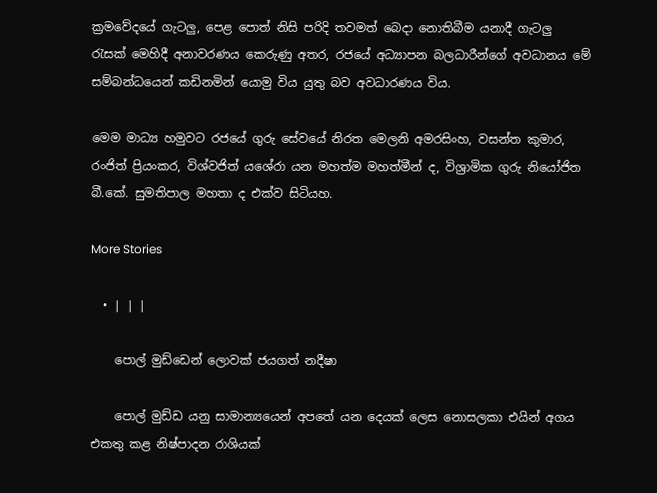ක්‍රමවේදයේ ගැටලු, පෙළ පොත් නිසි පරිදි තවමත් බෙදා නොතිබීම යනාදී ගැටලු රැසක් මෙහිදී අනාවරණය කෙරුණු අතර, රජයේ අධ්‍යාපන බලධාරීන්ගේ අවධානය මේ සම්බන්ධයෙන් කඩිනමින් යොමු විය යුතු බව අවධාරණය විය.

මෙම මාධ්‍ය හමුවට රජයේ ගුරු සේවයේ නිරත මෙලනි අමරසිංහ, වසන්ත කුමාර, රංජිත් ප්‍රියංකර, විශ්වජිත් යශේරා යන මහත්ම මහත්මීන් ද, විශ්‍රාමික ගුරු නියෝජිත බී.කේ. සුමතිපාල මහතා ද එක්ව සිටියහ.

More Stories

  • | | |

    පොල් මුඩ්ඩෙන් ලොවක් ජයගත් නදීෂා

    පොල් මුඩ්ඩ යනු සාමාන්‍යයෙන් අපතේ යන දෙයක් ලෙස නොසලකා එයින් අගය එකතු කළ නිෂ්පාදන රාශියක්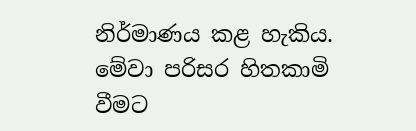නිර්මාණය කළ හැකිය. මේවා පරිසර හිතකාමි වීමට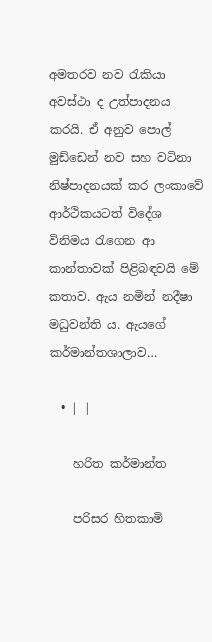අමතරව නව රැකියා අවස්ථා ද උත්පාදනය කරයි. ඒ අනුව පොල් මුඩ්ඩෙන් නව සහ වටිනා නිෂ්පාදනයක් කර ලංකාවේ ආර්ථිකයටත් විදේශ විනිමය රැගෙන ආ කාන්තාවක් පිළිබඳවයි මේ කතාව. ඇය නමින් නදීෂා මධුවන්ති ය. ඇයගේ කර්මාන්තශාලාව…

  • | |

    හරිත කර්මාන්ත

    පරිසර හිතකාමි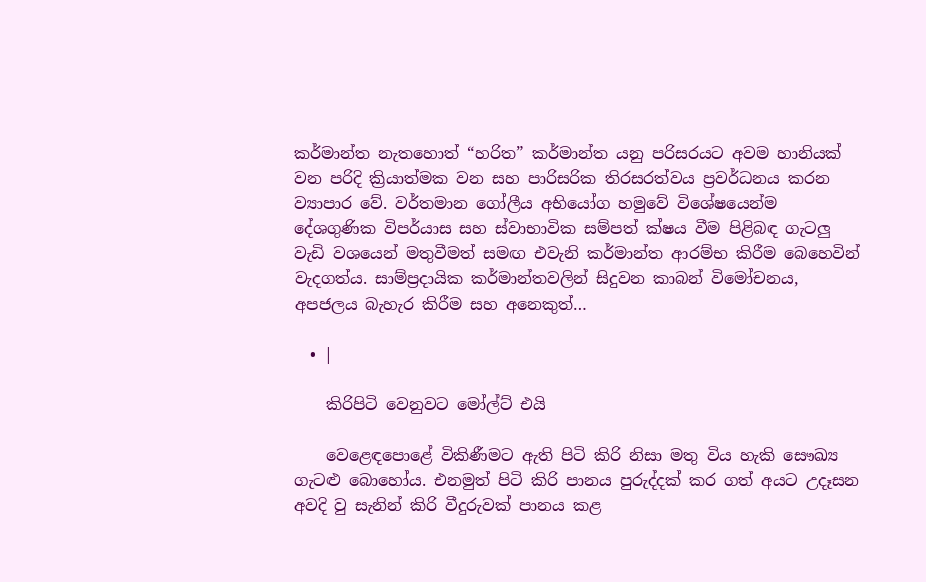කර්මාන්ත නැතහොත් “හරිත” කර්මාන්ත යනු පරිසරයට අවම හානියක් වන පරිදි ක්‍රියාත්මක වන සහ පාරිසරික තිරසරත්වය ප්‍රවර්ධනය කරන ව්‍යාපාර වේ. වර්තමාන ගෝලීය අභියෝග හමුවේ විශේෂයෙන්ම දේශගුණික විපර්යාස සහ ස්වාභාවික සම්පත් ක්ෂය වීම පිළිබඳ ගැටලු වැඩි වශයෙන් මතුවීමත් සමඟ එවැනි කර්මාන්ත ආරම්භ කිරීම බෙහෙවින් වැදගත්ය. සාම්ප්‍රදායික කර්මාන්තවලින් සිදුවන කාබන් විමෝචනය, අපජලය බැහැර කිරීම සහ අනෙකුත්…

  • |

    කිරිපිටි වෙනුවට මෝල්ට් එයි

    වෙළෙඳපොළේ විකිණීමට ඇති පිටි කිරි නිසා මතු විය හැකි සෞඛ්‍ය ගැටළු බොහෝය. එනමුත් පිටි කිරි පානය පුරුද්දක් කර ගත් අයට උදෑසන අවදි වු සැනින් කිරි වීදුරුවක් පානය කළ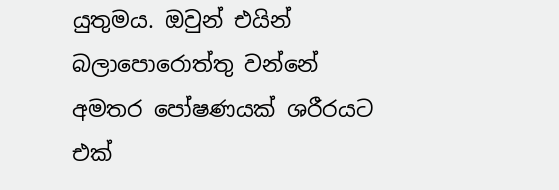යුතුමය. ඔවුන් එයින් බලාපොරොත්තු වන්නේ අමතර පෝෂණයක් ශරීරයට එක්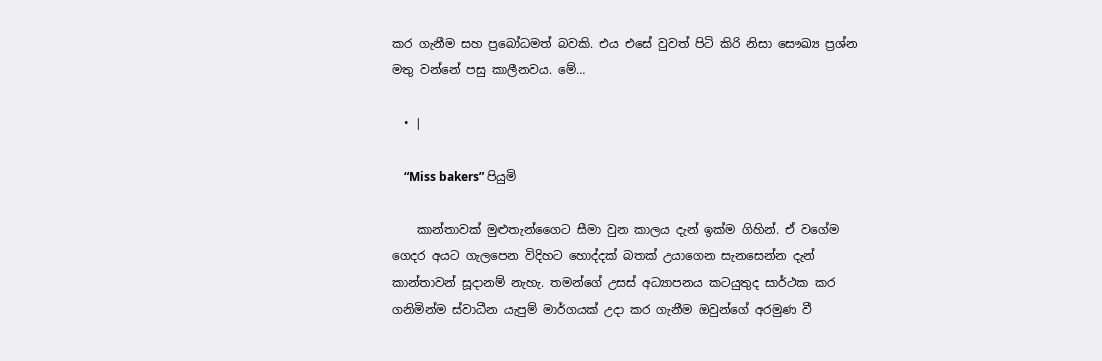කර ගැනීම සහ ප්‍රබෝධමත් බවකි. එය එසේ වුවත් පිටි කිරි නිසා සෞඛ්‍ය ප්‍රශ්න මතු වන්නේ පසු කාලීනවය. මේ…

  • |

    “Miss bakers” පියුමි

    කාන්තාවක් මුළුතැන්ගෛට සීමා වුන කාලය දැන් ඉක්ම ගිහින්. ඒ වගේම ගෙදර අයට ගැලපෙන විදිහට හොද්දක් බතක් උයාගෙන සැනසෙන්න දැන් කාන්තාවන් සූදානම් නැහැ. තමන්ගේ උසස් අධ්‍යාපනය කටයුතුද සාර්ථක කර ගනිමින්ම ස්වාධීන යැපුම් මාර්ගයක් උදා කර ගැනීම ඔවුන්ගේ අරමුණ වී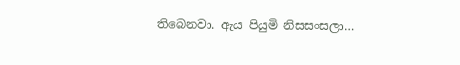තිබෙනවා. ඇය පියුමි නිසසංසලා…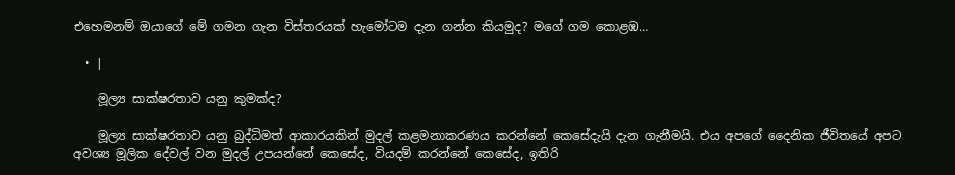එහෙමනම් ඔයාගේ මේ ගමන ගැන විස්තරයක් හැමෝටම දැන ගන්න කියමුද? මගේ ගම කොළඹ…

  • |

    මූල්‍ය සාක්ෂරතාව යනු කුමක්ද?

    මූල්‍ය සාක්ෂරතාව යනු බුද්ධිමත් ආකාරයකින් මුදල් කළමනාකරණය කරන්නේ කෙසේදැයි දැන ගැනීමයි. එය අපගේ දෛනික ජීවිතයේ අපට අවශ්‍ය මූලික දේවල් වන මුදල් උපයන්නේ කෙසේද, වියදම් කරන්නේ කෙසේද, ඉතිරි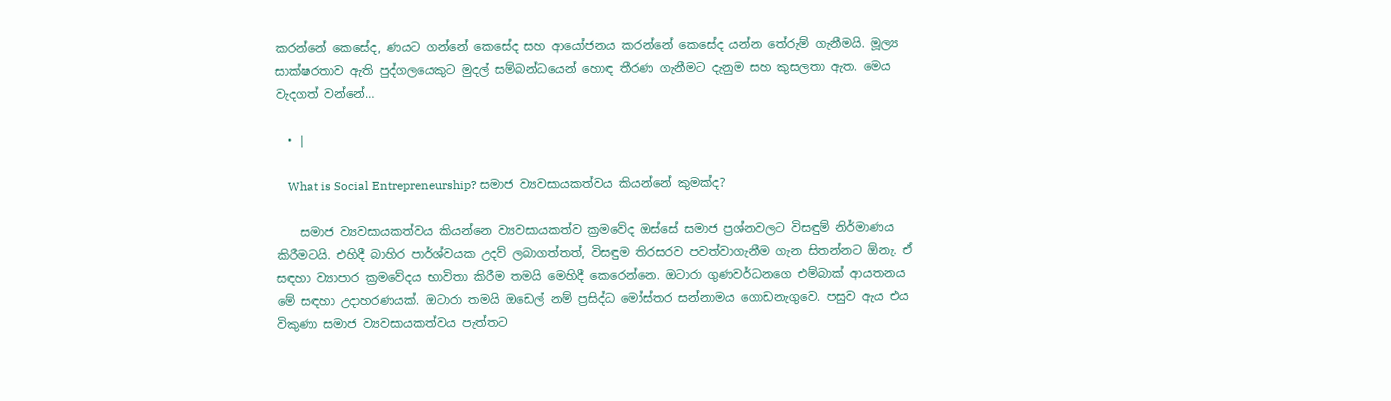කරන්නේ කෙසේද, ණයට ගන්නේ කෙසේද සහ ආයෝජනය කරන්නේ කෙසේද යන්න තේරුම් ගැනීමයි. මූල්‍ය සාක්ෂරතාව ඇති පුද්ගලයෙකුට මුදල් සම්බන්ධයෙන් හොඳ තීරණ ගැනීමට දැනුම සහ කුසලතා ඇත. මෙය වැදගත් වන්නේ…

  • |

    What is Social Entrepreneurship? සමාජ ව්‍යවසායකත්වය කියන්නේ කුමක්ද?

    සමාජ ව්‍යවසායකත්වය කියන්නෙ ව්‍යවසායකත්ව ක්‍රමවේද ඔස්සේ සමාජ ප්‍රශ්නවලට විසඳුම් නිර්මාණය කිරීමටයි. එහිදී බාහිර පාර්ශ්වයක උදව් ලබාගත්තත්, විසඳුම තිරසරව පවත්වාගැනීම ගැන සිතන්නට ඕනැ. ඒ සඳහා ව්‍යාපාර ක්‍රමවේදය භාවිතා කිරීම තමයි මෙහිදී කෙරෙන්නෙ. ඔටාරා ගුණවර්ධනගෙ එම්බාක් ආයතනය මේ සඳහා උදාහරණයක්. ඔටාරා තමයි ඔඩෙල් නම් ප්‍රසිද්ධ මෝස්තර සන්නාමය ගොඩනැගුවෙ. පසුව ඇය එය විකුණා සමාජ ව්‍යවසායකත්වය පැත්තට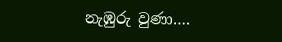නැඹුරු වුණා….